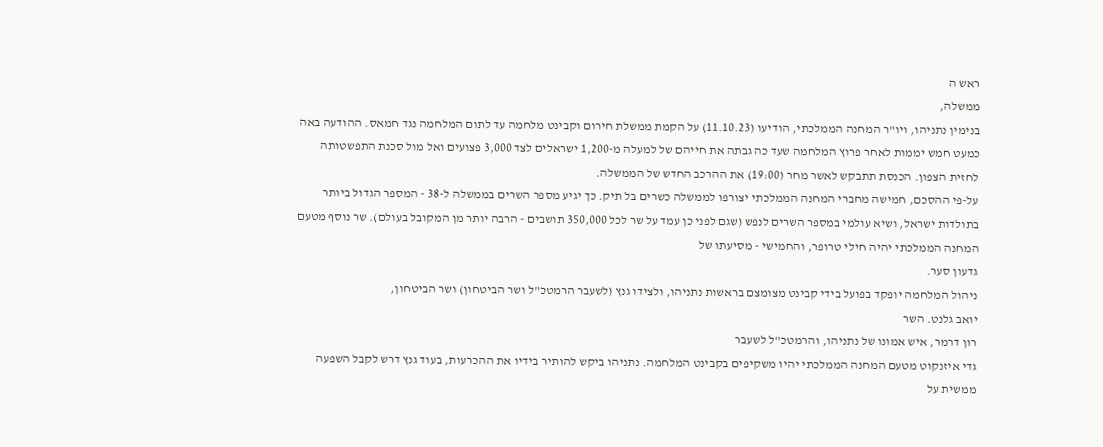ראש ה
ממשלה,
בנימין נתניהו, ויו"ר המחנה הממלכתי, הודיעו (11.10.23) על הקמת ממשלת חירום וקבינט מלחמה עד לתום המלחמה נגד חמאס. ההודעה באה כמעט חמש יממות לאחר פרוץ המלחמה שעד כה גבתה את חייהם של למעלה מ-1,200 ישראלים לצד 3,000 פצועים ואל מול סכנת התפשטותה לחזית הצפון. הכנסת תתבקש לאשר מחר (19:00) את ההרכב החדש של הממשלה.
על-פי ההסכם, חמישה מחברי המחנה הממלכתי יצורפו לממשלה כשרים בל תיק. כך יגיע מספר השרים בממשלה ל-38 - המספר הגדול ביותר בתולדות ישראל, ושיא עולמי במספר השרים לנפש (שגם לפני כן עמד על שר לכל 350,000 תושבים - הרבה יותר מן המקובל בעולם). שר נוסף מטעם המחנה הממלכתי יהיה חילי טרופר, והחמישי - מסיעתו של
גדעון סער.
ניהול המלחמה יופקד בפועל בידי קבינט מצומצם בראשות נתניהו, ולצידו גנץ (לשעבר הרמטכ"ל ושר הביטחון) ושר הביטחון,
יואב גלנט. השר
רון דרמר, איש אמונו של נתניהו, והרמטכ"ל לשעבר
גדי איזנקוט מטעם המחנה הממלכתי יהיו משקיפים בקבינט המלחמה. נתניהו ביקש להותיר בידיו את ההכרעות, בעוד גנץ דרש לקבל השפעה ממשית על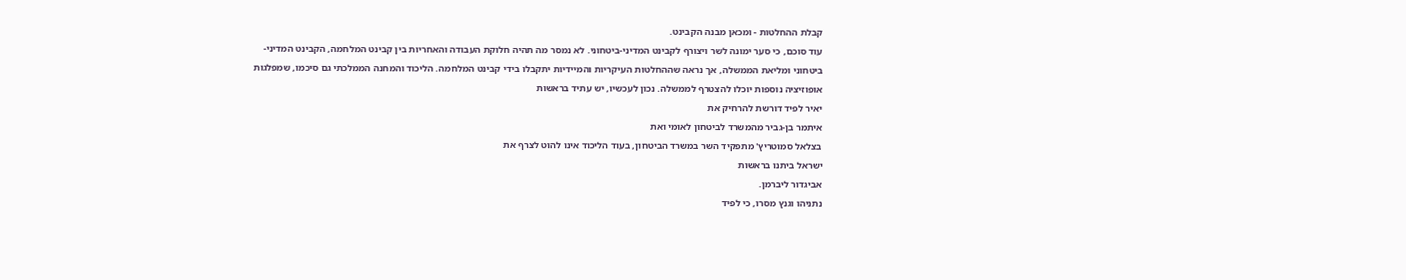קבלת ההחלטות - ומכאן מבנה הקבינט.
עוד סוכם, כי סער ימונה לשר ויצורף לקבינט המדיני-ביטחוני. לא נמסר מה תהיה חלוקת העבודה והאחריות בין קבינט המלחמה, הקבינט המדיני-ביטחוני ומליאת הממשלה, אך נראה שההחלטות העיקריות והמיידיות יתקבלו בידי קבינט המלחמה. הליכוד והמחנה הממלכתי גם סיכמו, שמפלגות אופוזיציה נוספות יוכלו להצטרף לממשלה. נכון לעכשיו, יש עתיד בראשות
יאיר לפיד דורשת להרחיק את
איתמר בן-גביר מהמשרד לביטחון לאומי ואת
בצלאל סמוטריץ' מתפקיד השר במשרד הביטחון, בעוד הליכוד אינו להוט לצרף את
ישראל ביתנו בראשות
אביגדור ליברמן.
נתניהו וגנץ מסרו, כי לפיד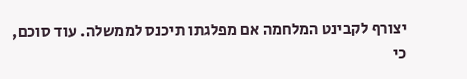יצורף לקבינט המלחמה אם מפלגתו תיכנס לממשלה. עוד סוכם, כי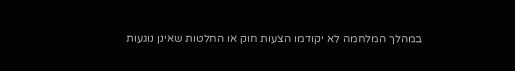במהלך המלחמה לא יקודמו הצעות חוק או החלטות שאינן נוגעות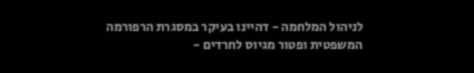לניהול המלחמה - דהיינו בעיקר במסגרת הרפורמה המשפטית ופטור מגיוס לחרדים -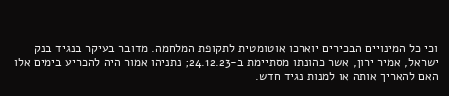וכי כל המינויים הבכירים יוארכו אוטומטית לתקופת המלחמה. מדובר בעיקר בנגיד בנק ישראל, אמיר ירון, אשר כהונתו מסתיימת ב-24.12.23; נתניהו אמור היה להכריע בימים אלו האם להאריך אותה או למנות נגיד חדש.